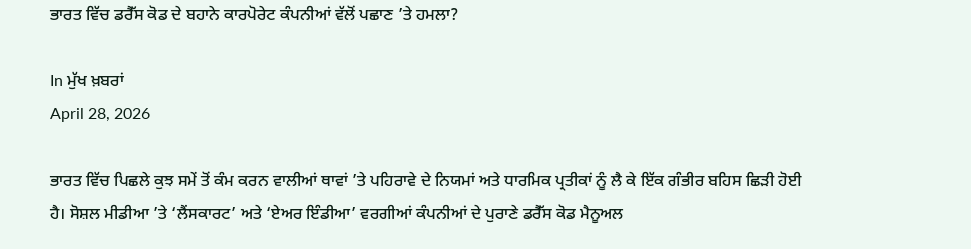ਭਾਰਤ ਵਿੱਚ ਡਰੈੱਸ ਕੋਡ ਦੇ ਬਹਾਨੇ ਕਾਰਪੋਰੇਟ ਕੰਪਨੀਆਂ ਵੱਲੋਂ ਪਛਾਣ ’ਤੇ ਹਮਲਾ?

In ਮੁੱਖ ਖ਼ਬਰਾਂ
April 28, 2026

ਭਾਰਤ ਵਿੱਚ ਪਿਛਲੇ ਕੁਝ ਸਮੇਂ ਤੋਂ ਕੰਮ ਕਰਨ ਵਾਲੀਆਂ ਥਾਵਾਂ ’ਤੇ ਪਹਿਰਾਵੇ ਦੇ ਨਿਯਮਾਂ ਅਤੇ ਧਾਰਮਿਕ ਪ੍ਰਤੀਕਾਂ ਨੂੰ ਲੈ ਕੇ ਇੱਕ ਗੰਭੀਰ ਬਹਿਸ ਛਿੜੀ ਹੋਈ ਹੈ। ਸੋਸ਼ਲ ਮੀਡੀਆ ’ਤੇ ‘ਲੈਂਸਕਾਰਟ’ ਅਤੇ ‘ਏਅਰ ਇੰਡੀਆ’ ਵਰਗੀਆਂ ਕੰਪਨੀਆਂ ਦੇ ਪੁਰਾਣੇ ਡਰੈੱਸ ਕੋਡ ਮੈਨੂਅਲ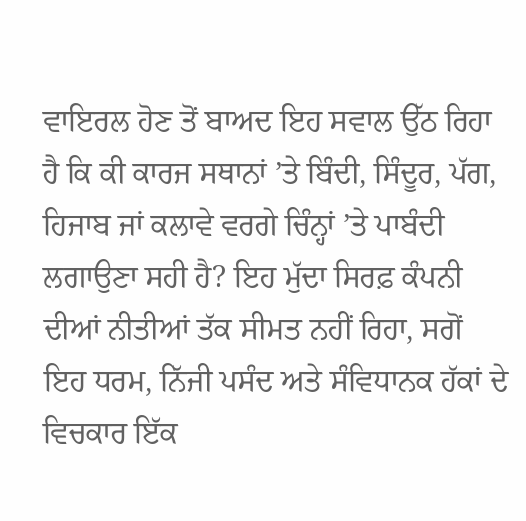ਵਾਇਰਲ ਹੋਣ ਤੋਂ ਬਾਅਦ ਇਹ ਸਵਾਲ ਉੱਠ ਰਿਹਾ ਹੈ ਕਿ ਕੀ ਕਾਰਜ ਸਥਾਨਾਂ ’ਤੇ ਬਿੰਦੀ, ਸਿੰਦੂਰ, ਪੱਗ, ਹਿਜਾਬ ਜਾਂ ਕਲਾਵੇ ਵਰਗੇ ਚਿੰਨ੍ਹਾਂ ’ਤੇ ਪਾਬੰਦੀ ਲਗਾਉਣਾ ਸਹੀ ਹੈ? ਇਹ ਮੁੱਦਾ ਸਿਰਫ਼ ਕੰਪਨੀ ਦੀਆਂ ਨੀਤੀਆਂ ਤੱਕ ਸੀਮਤ ਨਹੀਂ ਰਿਹਾ, ਸਗੋਂ ਇਹ ਧਰਮ, ਨਿੱਜੀ ਪਸੰਦ ਅਤੇ ਸੰਵਿਧਾਨਕ ਹੱਕਾਂ ਦੇ ਵਿਚਕਾਰ ਇੱਕ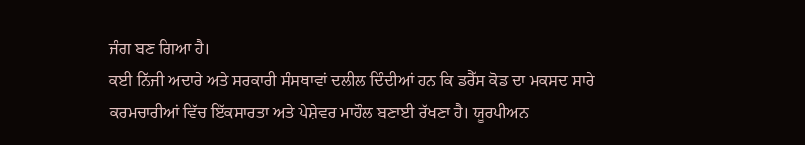ਜੰਗ ਬਣ ਗਿਆ ਹੈ।
ਕਈ ਨਿੱਜੀ ਅਦਾਰੇ ਅਤੇ ਸਰਕਾਰੀ ਸੰਸਥਾਵਾਂ ਦਲੀਲ ਦਿੰਦੀਆਂ ਹਨ ਕਿ ਡਰੈੱਸ ਕੋਡ ਦਾ ਮਕਸਦ ਸਾਰੇ ਕਰਮਚਾਰੀਆਂ ਵਿੱਚ ਇੱਕਸਾਰਤਾ ਅਤੇ ਪੇਸ਼ੇਵਰ ਮਾਹੌਲ ਬਣਾਈ ਰੱਖਣਾ ਹੈ। ਯੂਰਪੀਅਨ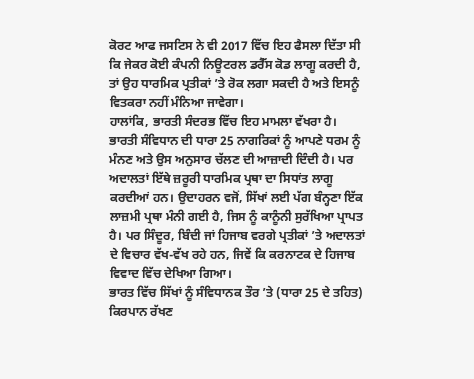ਕੋਰਟ ਆਫ ਜਸਟਿਸ ਨੇ ਵੀ 2017 ਵਿੱਚ ਇਹ ਫੈਸਲਾ ਦਿੱਤਾ ਸੀ ਕਿ ਜੇਕਰ ਕੋਈ ਕੰਪਨੀ ਨਿਊਟਰਲ ਡਰੈੱਸ ਕੋਡ ਲਾਗੂ ਕਰਦੀ ਹੈ, ਤਾਂ ਉਹ ਧਾਰਮਿਕ ਪ੍ਰਤੀਕਾਂ ’ਤੇ ਰੋਕ ਲਗਾ ਸਕਦੀ ਹੈ ਅਤੇ ਇਸਨੂੰ ਵਿਤਕਰਾ ਨਹੀਂ ਮੰਨਿਆ ਜਾਵੇਗਾ।
ਹਾਲਾਂਕਿ, ਭਾਰਤੀ ਸੰਦਰਭ ਵਿੱਚ ਇਹ ਮਾਮਲਾ ਵੱਖਰਾ ਹੈ। ਭਾਰਤੀ ਸੰਵਿਧਾਨ ਦੀ ਧਾਰਾ 25 ਨਾਗਰਿਕਾਂ ਨੂੰ ਆਪਣੇ ਧਰਮ ਨੂੰ ਮੰਨਣ ਅਤੇ ਉਸ ਅਨੁਸਾਰ ਚੱਲਣ ਦੀ ਆਜ਼ਾਦੀ ਦਿੰਦੀ ਹੈ। ਪਰ ਅਦਾਲਤਾਂ ਇੱਥੇ ਜ਼ਰੂਰੀ ਧਾਰਮਿਕ ਪ੍ਰਥਾ ਦਾ ਸਿਧਾਂਤ ਲਾਗੂ ਕਰਦੀਆਂ ਹਨ। ਉਦਾਹਰਨ ਵਜੋਂ, ਸਿੱਖਾਂ ਲਈ ਪੱਗ ਬੰਨ੍ਹਣਾ ਇੱਕ ਲਾਜ਼ਮੀ ਪ੍ਰਥਾ ਮੰਨੀ ਗਈ ਹੈ, ਜਿਸ ਨੂੰ ਕਾਨੂੰਨੀ ਸੁਰੱਖਿਆ ਪ੍ਰਾਪਤ ਹੈ। ਪਰ ਸਿੰਦੂਰ, ਬਿੰਦੀ ਜਾਂ ਹਿਜਾਬ ਵਰਗੇ ਪ੍ਰਤੀਕਾਂ ’ਤੇ ਅਦਾਲਤਾਂ ਦੇ ਵਿਚਾਰ ਵੱਖ-ਵੱਖ ਰਹੇ ਹਨ, ਜਿਵੇਂ ਕਿ ਕਰਨਾਟਕ ਦੇ ਹਿਜਾਬ ਵਿਵਾਦ ਵਿੱਚ ਦੇਖਿਆ ਗਿਆ।
ਭਾਰਤ ਵਿੱਚ ਸਿੱਖਾਂ ਨੂੰ ਸੰਵਿਧਾਨਕ ਤੌਰ ’ਤੇ (ਧਾਰਾ 25 ਦੇ ਤਹਿਤ) ਕਿਰਪਾਨ ਰੱਖਣ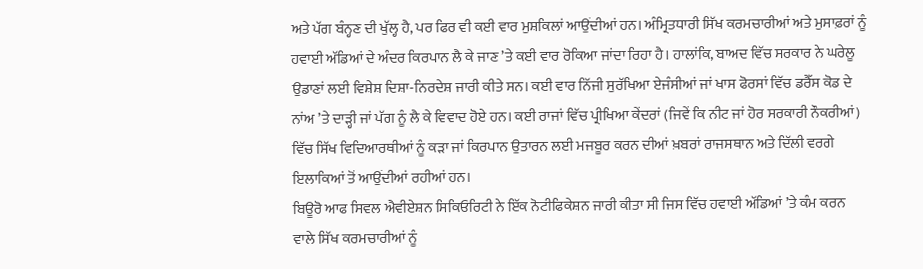ਅਤੇ ਪੱਗ ਬੰਨ੍ਹਣ ਦੀ ਖੁੱਲ੍ਹ ਹੈ, ਪਰ ਫਿਰ ਵੀ ਕਈ ਵਾਰ ਮੁਸ਼ਕਿਲਾਂ ਆਉਂਦੀਆਂ ਹਨ। ਅੰਮ੍ਰਿਤਧਾਰੀ ਸਿੱਖ ਕਰਮਚਾਰੀਆਂ ਅਤੇ ਮੁਸਾਫ਼ਰਾਂ ਨੂੰ ਹਵਾਈ ਅੱਡਿਆਂ ਦੇ ਅੰਦਰ ਕਿਰਪਾਨ ਲੈ ਕੇ ਜਾਣ ’ਤੇ ਕਈ ਵਾਰ ਰੋਕਿਆ ਜਾਂਦਾ ਰਿਹਾ ਹੈ। ਹਾਲਾਂਕਿ, ਬਾਅਦ ਵਿੱਚ ਸਰਕਾਰ ਨੇ ਘਰੇਲੂ ਉਡਾਣਾਂ ਲਈ ਵਿਸ਼ੇਸ਼ ਦਿਸ਼ਾ-ਨਿਰਦੇਸ਼ ਜਾਰੀ ਕੀਤੇ ਸਨ। ਕਈ ਵਾਰ ਨਿੱਜੀ ਸੁਰੱਖਿਆ ਏਜੰਸੀਆਂ ਜਾਂ ਖਾਸ ਫੋਰਸਾਂ ਵਿੱਚ ਡਰੈੱਸ ਕੋਡ ਦੇ ਨਾਂਅ ’ਤੇ ਦਾੜ੍ਹੀ ਜਾਂ ਪੱਗ ਨੂੰ ਲੈ ਕੇ ਵਿਵਾਦ ਹੋਏ ਹਨ। ਕਈ ਰਾਜਾਂ ਵਿੱਚ ਪ੍ਰੀਖਿਆ ਕੇਂਦਰਾਂ (ਜਿਵੇਂ ਕਿ ਨੀਟ ਜਾਂ ਹੋਰ ਸਰਕਾਰੀ ਨੌਕਰੀਆਂ) ਵਿੱਚ ਸਿੱਖ ਵਿਦਿਆਰਥੀਆਂ ਨੂੰ ਕੜਾ ਜਾਂ ਕਿਰਪਾਨ ਉਤਾਰਨ ਲਈ ਮਜਬੂਰ ਕਰਨ ਦੀਆਂ ਖ਼ਬਰਾਂ ਰਾਜਸਥਾਨ ਅਤੇ ਦਿੱਲੀ ਵਰਗੇ ਇਲਾਕਿਆਂ ਤੋਂ ਆਉਂਦੀਆਂ ਰਹੀਆਂ ਹਨ।
ਬਿਊਰੋ ਆਫ ਸਿਵਲ ਐਵੀਏਸ਼ਨ ਸਿਕਿਓਰਿਟੀ ਨੇ ਇੱਕ ਨੋਟੀਫਿਕੇਸ਼ਨ ਜਾਰੀ ਕੀਤਾ ਸੀ ਜਿਸ ਵਿੱਚ ਹਵਾਈ ਅੱਡਿਆਂ ’ਤੇ ਕੰਮ ਕਰਨ ਵਾਲੇ ਸਿੱਖ ਕਰਮਚਾਰੀਆਂ ਨੂੰ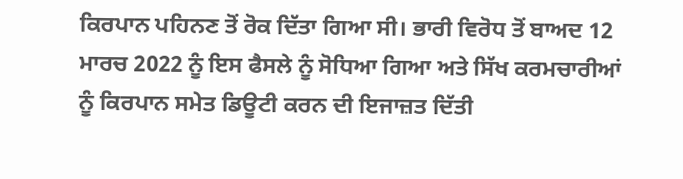ਕਿਰਪਾਨ ਪਹਿਨਣ ਤੋਂ ਰੋਕ ਦਿੱਤਾ ਗਿਆ ਸੀ। ਭਾਰੀ ਵਿਰੋਧ ਤੋਂ ਬਾਅਦ 12 ਮਾਰਚ 2022 ਨੂੰ ਇਸ ਫੈਸਲੇ ਨੂੰ ਸੋਧਿਆ ਗਿਆ ਅਤੇ ਸਿੱਖ ਕਰਮਚਾਰੀਆਂ ਨੂੰ ਕਿਰਪਾਨ ਸਮੇਤ ਡਿਊਟੀ ਕਰਨ ਦੀ ਇਜਾਜ਼ਤ ਦਿੱਤੀ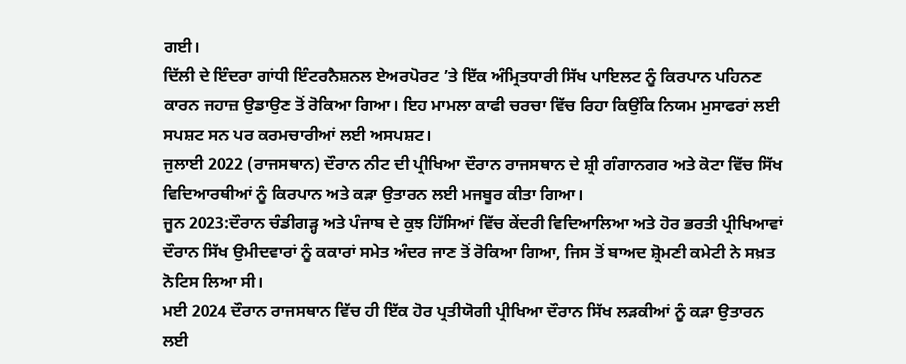ਗਈ।
ਦਿੱਲੀ ਦੇ ਇੰਦਰਾ ਗਾਂਧੀ ਇੰਟਰਨੈਸ਼ਨਲ ਏਅਰਪੋਰਟ ’ਤੇ ਇੱਕ ਅੰਮ੍ਰਿਤਧਾਰੀ ਸਿੱਖ ਪਾਇਲਟ ਨੂੰ ਕਿਰਪਾਨ ਪਹਿਨਣ ਕਾਰਨ ਜਹਾਜ਼ ਉਡਾਉਣ ਤੋਂ ਰੋਕਿਆ ਗਿਆ। ਇਹ ਮਾਮਲਾ ਕਾਫੀ ਚਰਚਾ ਵਿੱਚ ਰਿਹਾ ਕਿਉਂਕਿ ਨਿਯਮ ਮੁਸਾਫਰਾਂ ਲਈ ਸਪਸ਼ਟ ਸਨ ਪਰ ਕਰਮਚਾਰੀਆਂ ਲਈ ਅਸਪਸ਼ਟ।
ਜੁਲਾਈ 2022 (ਰਾਜਸਥਾਨ) ਦੌਰਾਨ ਨੀਟ ਦੀ ਪ੍ਰੀਖਿਆ ਦੌਰਾਨ ਰਾਜਸਥਾਨ ਦੇ ਸ਼੍ਰੀ ਗੰਗਾਨਗਰ ਅਤੇ ਕੋਟਾ ਵਿੱਚ ਸਿੱਖ ਵਿਦਿਆਰਥੀਆਂ ਨੂੰ ਕਿਰਪਾਨ ਅਤੇ ਕੜਾ ਉਤਾਰਨ ਲਈ ਮਜਬੂਰ ਕੀਤਾ ਗਿਆ।
ਜੂਨ 2023:ਦੌਰਾਨ ਚੰਡੀਗੜ੍ਹ ਅਤੇ ਪੰਜਾਬ ਦੇ ਕੁਝ ਹਿੱਸਿਆਂ ਵਿੱਚ ਕੇਂਦਰੀ ਵਿਦਿਆਲਿਆ ਅਤੇ ਹੋਰ ਭਰਤੀ ਪ੍ਰੀਖਿਆਵਾਂ ਦੌਰਾਨ ਸਿੱਖ ਉਮੀਦਵਾਰਾਂ ਨੂੰ ਕਕਾਰਾਂ ਸਮੇਤ ਅੰਦਰ ਜਾਣ ਤੋਂ ਰੋਕਿਆ ਗਿਆ, ਜਿਸ ਤੋਂ ਬਾਅਦ ਸ਼੍ਰੋਮਣੀ ਕਮੇਟੀ ਨੇ ਸਖ਼ਤ ਨੋਟਿਸ ਲਿਆ ਸੀ।
ਮਈ 2024 ਦੌਰਾਨ ਰਾਜਸਥਾਨ ਵਿੱਚ ਹੀ ਇੱਕ ਹੋਰ ਪ੍ਰਤੀਯੋਗੀ ਪ੍ਰੀਖਿਆ ਦੌਰਾਨ ਸਿੱਖ ਲੜਕੀਆਂ ਨੂੰ ਕੜਾ ਉਤਾਰਨ ਲਈ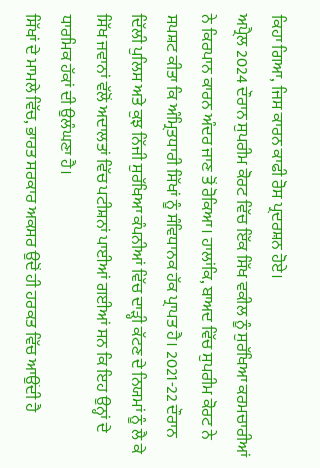ਕਿਹਾ ਗਿਆ, ਜਿਸ ਕਾਰਨ ਕਾਫੀ ਰੋਸ ਪ੍ਰਦਰਸ਼ਨ ਹੋਏ।
ਅਪ੍ਰੈਲ 2024 ਦੌਰਾਨ ਸੁਪਰੀਮ ਕੋਰਟ ਵਿੱਚ ਇੱਕ ਸਿੱਖ ਵਕੀਲ ਨੂੰ ਸੁਰੱਖਿਆ ਕਰਮਚਾਰੀਆਂ ਨੇ ਕਿਰਪਾਨ ਕਾਰਨ ਅੰਦਰ ਜਾਣ ਤੋਂ ਰੋਕਿਆ। ਹਾਲਾਂਕਿ, ਬਾਅਦ ਵਿੱਚ ਸੁਪਰੀਮ ਕੋਰਟ ਨੇ ਸਪਸ਼ਟ ਕੀਤਾ ਕਿ ਅੰਮ੍ਰਿਤਧਾਰੀ ਸਿੱਖਾਂ ਨੂੰ ਸੰਵਿਧਾਨਕ ਹੱਕ ਪ੍ਰਾਪਤ ਹੈ। 2021-22 ਦੌਰਾਨ ਦਿੱਲੀ ਪੁਲਿਸ ਅਤੇ ਕੁਝ ਨਿੱਜੀ ਸੁਰੱਖਿਆ ਕੰਪਨੀਆਂ ਵਿੱਚ ਦਾੜ੍ਹੀ ਕੱਟਣ ਦੇ ਨਿਯਮਾਂ ਨੂੰ ਲੈ ਕੇ ਸਿੱਖ ਜਵਾਨਾਂ ਵੱਲੋਂ ਅਦਾਲਤਾਂ ਵਿੱਚ ਪਟੀਸ਼ਨਾਂ ਪਾਈਆਂ ਗਈਆਂ ਸਨ ਕਿ ਇਹ ਉਨ੍ਹਾਂ ਦੇ ਧਾਰਮਿਕ ਹੱਕਾਂ ਦੀ ਉਲੰਘਣਾ ਹੈ।
ਸਿੱਖਾਂ ਦੇ ਮਾਮਲੇ ਵਿੱਚ, ਭਾਰਤ ਸਰਕਾਰ ਅਕਸਰ ਉਦੋਂ ਹੀ ਹਰਕਤ ਵਿੱਚ ਆਉਂਦੀ ਹੈ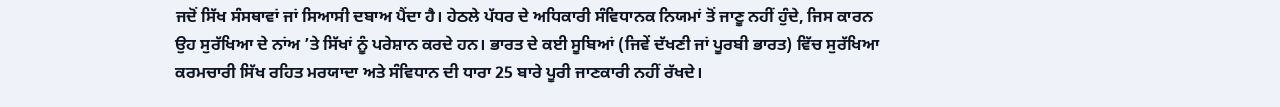ਜਦੋਂ ਸਿੱਖ ਸੰਸਥਾਵਾਂ ਜਾਂ ਸਿਆਸੀ ਦਬਾਅ ਪੈਂਦਾ ਹੈ। ਹੇਠਲੇ ਪੱਧਰ ਦੇ ਅਧਿਕਾਰੀ ਸੰਵਿਧਾਨਕ ਨਿਯਮਾਂ ਤੋਂ ਜਾਣੂ ਨਹੀਂ ਹੁੰਦੇ, ਜਿਸ ਕਾਰਨ ਉਹ ਸੁਰੱਖਿਆ ਦੇ ਨਾਂਅ ’ਤੇ ਸਿੱਖਾਂ ਨੂੰ ਪਰੇਸ਼ਾਨ ਕਰਦੇ ਹਨ। ਭਾਰਤ ਦੇ ਕਈ ਸੂਬਿਆਂ (ਜਿਵੇਂ ਦੱਖਣੀ ਜਾਂ ਪੂਰਬੀ ਭਾਰਤ) ਵਿੱਚ ਸੁਰੱਖਿਆ ਕਰਮਚਾਰੀ ਸਿੱਖ ਰਹਿਤ ਮਰਯਾਦਾ ਅਤੇ ਸੰਵਿਧਾਨ ਦੀ ਧਾਰਾ 25 ਬਾਰੇ ਪੂਰੀ ਜਾਣਕਾਰੀ ਨਹੀਂ ਰੱਖਦੇ।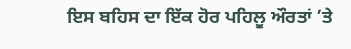ਇਸ ਬਹਿਸ ਦਾ ਇੱਕ ਹੋਰ ਪਹਿਲੂ ਔਰਤਾਂ ’ਤੇ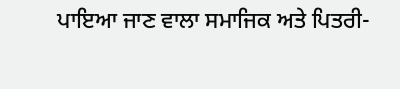ਪਾਇਆ ਜਾਣ ਵਾਲਾ ਸਮਾਜਿਕ ਅਤੇ ਪਿਤਰੀ-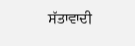ਸੱਤਾਵਾਦੀ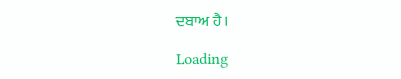ਦਬਾਅ ਹੈ।

Loading